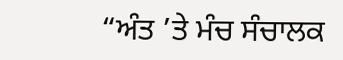“ਅੰਤ ’ਤੇ ਮੰਚ ਸੰਚਾਲਕ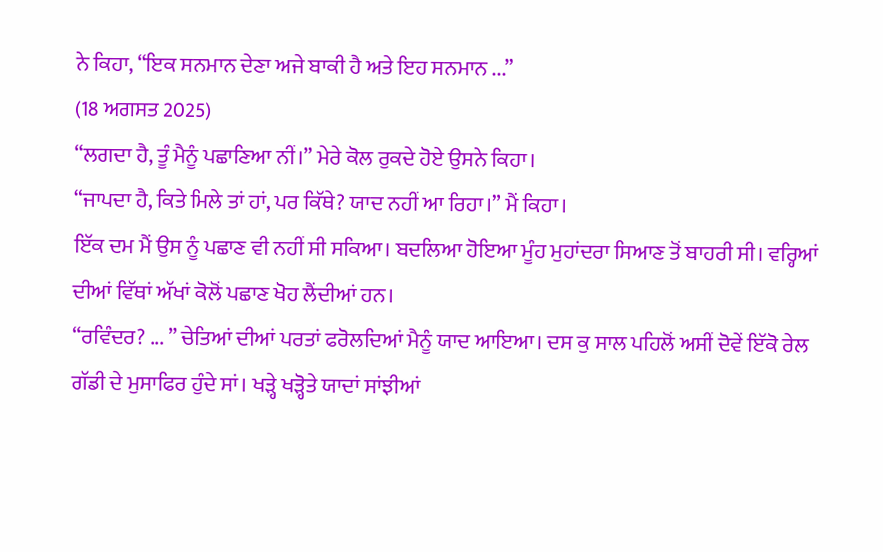ਨੇ ਕਿਹਾ, “ਇਕ ਸਨਮਾਨ ਦੇਣਾ ਅਜੇ ਬਾਕੀ ਹੈ ਅਤੇ ਇਹ ਸਨਮਾਨ ...”
(18 ਅਗਸਤ 2025)
“ਲਗਦਾ ਹੈ, ਤੂੰ ਮੈਨੂੰ ਪਛਾਣਿਆ ਨੀਂ।” ਮੇਰੇ ਕੋਲ ਰੁਕਦੇ ਹੋਏ ਉਸਨੇ ਕਿਹਾ।
“ਜਾਪਦਾ ਹੈ, ਕਿਤੇ ਮਿਲੇ ਤਾਂ ਹਾਂ, ਪਰ ਕਿੱਥੇ? ਯਾਦ ਨਹੀਂ ਆ ਰਿਹਾ।” ਮੈਂ ਕਿਹਾ।
ਇੱਕ ਦਮ ਮੈਂ ਉਸ ਨੂੰ ਪਛਾਣ ਵੀ ਨਹੀਂ ਸੀ ਸਕਿਆ। ਬਦਲਿਆ ਹੋਇਆ ਮੂੰਹ ਮੁਹਾਂਦਰਾ ਸਿਆਣ ਤੋਂ ਬਾਹਰੀ ਸੀ। ਵਰ੍ਹਿਆਂ ਦੀਆਂ ਵਿੱਥਾਂ ਅੱਖਾਂ ਕੋਲੋਂ ਪਛਾਣ ਖੋਹ ਲੈਂਦੀਆਂ ਹਨ।
“ਰਵਿੰਦਰ? ... ” ਚੇਤਿਆਂ ਦੀਆਂ ਪਰਤਾਂ ਫਰੋਲਦਿਆਂ ਮੈਨੂੰ ਯਾਦ ਆਇਆ। ਦਸ ਕੁ ਸਾਲ ਪਹਿਲੋਂ ਅਸੀਂ ਦੋਵੇਂ ਇੱਕੋ ਰੇਲ ਗੱਡੀ ਦੇ ਮੁਸਾਫਿਰ ਹੁੰਦੇ ਸਾਂ। ਖੜ੍ਹੇ ਖੜ੍ਹੋਤੇ ਯਾਦਾਂ ਸਾਂਝੀਆਂ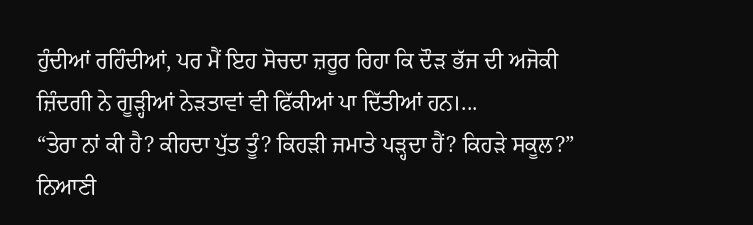ਹੁੰਦੀਆਂ ਰਹਿੰਦੀਆਂ, ਪਰ ਮੈਂ ਇਹ ਸੋਚਦਾ ਜ਼ਰੂਰ ਰਿਹਾ ਕਿ ਦੌੜ ਭੱਜ ਦੀ ਅਜੋਕੀ ਜ਼ਿੰਦਗੀ ਨੇ ਗੂੜ੍ਹੀਆਂ ਨੇੜਤਾਵਾਂ ਵੀ ਫਿੱਕੀਆਂ ਪਾ ਦਿੱਤੀਆਂ ਹਨ।...
“ਤੇਰਾ ਨਾਂ ਕੀ ਹੈ? ਕੀਹਦਾ ਪੁੱਤ ਤੂੰ? ਕਿਹੜੀ ਜਮਾਤੇ ਪੜ੍ਹਦਾ ਹੈਂ? ਕਿਹੜੇ ਸਕੂਲ?” ਨਿਆਣੀ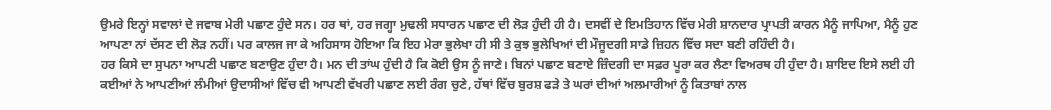ਉਮਰੇ ਇਨ੍ਹਾਂ ਸਵਾਲਾਂ ਦੇ ਜਵਾਬ ਮੇਰੀ ਪਛਾਣ ਹੁੰਦੇ ਸਨ। ਹਰ ਥਾਂ, ਹਰ ਜਗ੍ਹਾ ਮੁਢਲੀ ਸਧਾਰਨ ਪਛਾਣ ਦੀ ਲੋੜ ਹੁੰਦੀ ਹੀ ਹੈ। ਦਸਵੀਂ ਦੇ ਇਮਤਿਹਾਨ ਵਿੱਚ ਮੇਰੀ ਸ਼ਾਨਦਾਰ ਪ੍ਰਾਪਤੀ ਕਾਰਨ ਮੈਨੂੰ ਜਾਪਿਆ, ਮੈਨੂੰ ਹੁਣ ਆਪਣਾ ਨਾਂ ਦੱਸਣ ਦੀ ਲੋੜ ਨਹੀਂ। ਪਰ ਕਾਲਜ ਜਾ ਕੇ ਅਹਿਸਾਸ ਹੋਇਆ ਕਿ ਇਹ ਮੇਰਾ ਭੁਲੇਖਾ ਹੀ ਸੀ ਤੇ ਕੁਝ ਭੁਲੇਖਿਆਂ ਦੀ ਮੌਜੂਦਗੀ ਸਾਡੇ ਜ਼ਿਹਨ ਵਿੱਚ ਸਦਾ ਬਣੀ ਰਹਿੰਦੀ ਹੈ।
ਹਰ ਕਿਸੇ ਦਾ ਸੁਪਨਾ ਆਪਣੀ ਪਛਾਣ ਬਣਾਉਣ ਹੁੰਦਾ ਹੈ। ਮਨ ਦੀ ਤਾਂਘ ਹੁੰਦੀ ਹੈ ਕਿ ਕੋਈ ਉਸ ਨੂੰ ਜਾਣੇ। ਬਿਨਾਂ ਪਛਾਣ ਬਣਾਏ ਜ਼ਿੰਦਗੀ ਦਾ ਸਫ਼ਰ ਪੂਰਾ ਕਰ ਲੈਣਾ ਵਿਅਰਥ ਹੀ ਹੁੰਦਾ ਹੈ। ਸ਼ਾਇਦ ਇਸੇ ਲਈ ਹੀ ਕਈਆਂ ਨੇ ਆਪਣੀਆਂ ਲੰਮੀਆਂ ਉਦਾਸੀਆਂ ਵਿੱਚ ਵੀ ਆਪਣੀ ਵੱਖਰੀ ਪਛਾਣ ਲਈ ਰੰਗ ਚੁਣੇ, ਹੱਥਾਂ ਵਿੱਚ ਬੁਰਸ਼ ਫੜੇ ਤੇ ਘਰਾਂ ਦੀਆਂ ਅਲਮਾਰੀਆਂ ਨੂੰ ਕਿਤਾਬਾਂ ਨਾਲ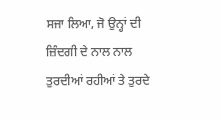ਸਜਾ ਲਿਆ, ਜੋ ਉਨ੍ਹਾਂ ਦੀ ਜ਼ਿੰਦਗੀ ਦੇ ਨਾਲ ਨਾਲ ਤੁਰਦੀਆਂ ਰਹੀਆਂ ਤੇ ਤੁਰਦੇ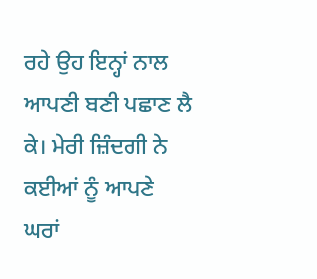ਰਹੇ ਉਹ ਇਨ੍ਹਾਂ ਨਾਲ ਆਪਣੀ ਬਣੀ ਪਛਾਣ ਲੈ ਕੇ। ਮੇਰੀ ਜ਼ਿੰਦਗੀ ਨੇ ਕਈਆਂ ਨੂੰ ਆਪਣੇ ਘਰਾਂ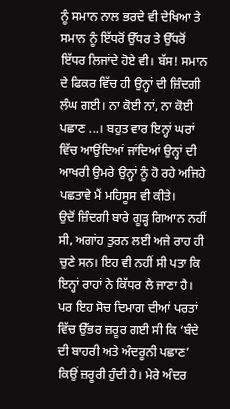ਨੂੰ ਸਮਾਨ ਨਾਲ ਭਰਦੇ ਵੀ ਦੇਖਿਆ ਤੇ ਸਮਾਨ ਨੂੰ ਇੱਧਰੋਂ ਉੱਧਰ ਤੇ ਉੱਧਰੋਂ ਇੱਧਰ ਲਿਜਾਂਦੇ ਹੋਏ ਵੀ। ਬੱਸ! ਸਮਾਨ ਦੇ ਫਿਕਰ ਵਿੱਚ ਹੀ ਉਨ੍ਹਾਂ ਦੀ ਜ਼ਿੰਦਗੀ ਲੰਘ ਗਈ। ਨਾ ਕੋਈ ਨਾਂ, ਨਾ ਕੋਈ ਪਛਾਣ ...। ਬਹੁਤ ਵਾਰ ਇਨ੍ਹਾਂ ਘਰਾਂ ਵਿੱਚ ਆਉਂਦਿਆਂ ਜਾਂਦਿਆਂ ਉਨ੍ਹਾਂ ਦੀ ਆਖਰੀ ਉਮਰੇ ਉਨ੍ਹਾਂ ਨੂੰ ਹੋ ਰਹੇ ਅਜਿਹੇ ਪਛਤਾਵੇ ਮੈਂ ਮਹਿਸੂਸ ਵੀ ਕੀਤੇ।
ਉਦੋਂ ਜ਼ਿੰਦਗੀ ਬਾਰੇ ਗੂੜ੍ਹ ਗਿਆਨ ਨਹੀਂ ਸੀ, ਅਗਾਂਹ ਤੁਰਨ ਲਈ ਅਜੇ ਰਾਹ ਹੀ ਚੁਣੇ ਸਨ। ਇਹ ਵੀ ਨਹੀਂ ਸੀ ਪਤਾ ਕਿ ਇਨ੍ਹਾਂ ਰਾਹਾਂ ਨੇ ਕਿੱਧਰ ਲੈ ਜਾਣਾ ਹੈ। ਪਰ ਇਹ ਸੋਚ ਦਿਮਾਗ ਦੀਆਂ ਪਰਤਾਂ ਵਿੱਚ ਉੱਭਰ ਜ਼ਰੂਰ ਗਈ ਸੀ ਕਿ ‘ਬੰਦੇ ਦੀ ਬਾਹਰੀ ਅਤੇ ਅੰਦਰੂਨੀ ਪਛਾਣ’ ਕਿਉਂ ਜ਼ਰੂਰੀ ਹੁੰਦੀ ਹੈ। ਮੇਰੇ ਅੰਦਰ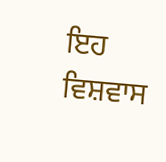ਇਹ ਵਿਸ਼ਵਾਸ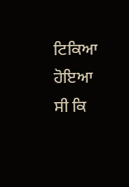ਟਿਕਿਆ ਹੋਇਆ ਸੀ ਕਿ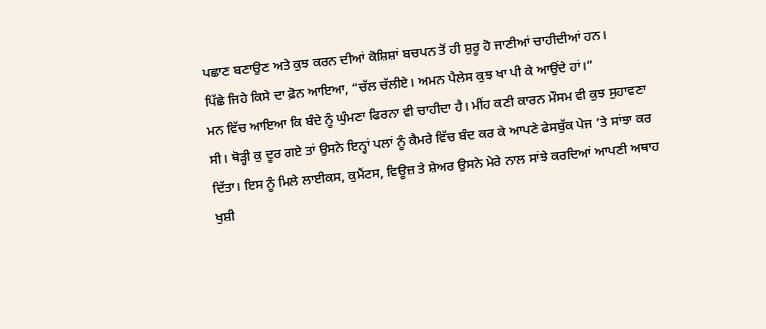ਪਛਾਣ ਬਣਾਉਣ ਅਤੇ ਕੁਝ ਕਰਨ ਦੀਆਂ ਕੋਸ਼ਿਸ਼ਾਂ ਬਚਪਨ ਤੋਂ ਹੀ ਸ਼ੁਰੂ ਹੋ ਜਾਣੀਆਂ ਚਾਹੀਦੀਆਂ ਹਨ।
ਪਿੱਛੇ ਜਿਹੇ ਕਿਸੇ ਦਾ ਫ਼ੋਨ ਆਇਆ, “ਚੱਲ ਚੱਲੀਏ। ਅਮਨ ਪੈਲੇਸ ਕੁਝ ਖਾ ਪੀ ਕੇ ਆਉਂਦੇ ਹਾਂ।”
ਮਨ ਵਿੱਚ ਆਇਆ ਕਿ ਬੰਦੇ ਨੂੰ ਘੁੰਮਣਾ ਫਿਰਨਾ ਵੀ ਚਾਹੀਦਾ ਹੈ। ਮੀਂਹ ਕਣੀ ਕਾਰਨ ਮੌਸਮ ਵੀ ਕੁਝ ਸੁਹਾਵਣਾ ਸੀ। ਥੋੜ੍ਹੀ ਕੁ ਦੂਰ ਗਏ ਤਾਂ ਉਸਨੇ ਇਨ੍ਹਾਂ ਪਲਾਂ ਨੂੰ ਕੈਮਰੇ ਵਿੱਚ ਬੰਦ ਕਰ ਕੇ ਆਪਣੇ ਫੇਸਬੁੱਕ ਪੇਜ ’ਤੇ ਸਾਂਝਾ ਕਰ ਦਿੱਤਾ। ਇਸ ਨੂੰ ਮਿਲੇ ਲਾਈਕਸ, ਕੁਮੈਂਟਸ, ਵਿਊਜ਼ ਤੇ ਸ਼ੇਅਰ ਉਸਨੇ ਮੇਰੇ ਨਾਲ ਸਾਂਝੇ ਕਰਦਿਆਂ ਆਪਣੀ ਅਥਾਹ ਖੁਸ਼ੀ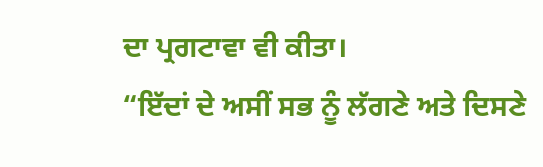ਦਾ ਪ੍ਰਗਟਾਵਾ ਵੀ ਕੀਤਾ।
“ਇੱਦਾਂ ਦੇ ਅਸੀਂ ਸਭ ਨੂੰ ਲੱਗਣੇ ਅਤੇ ਦਿਸਣੇ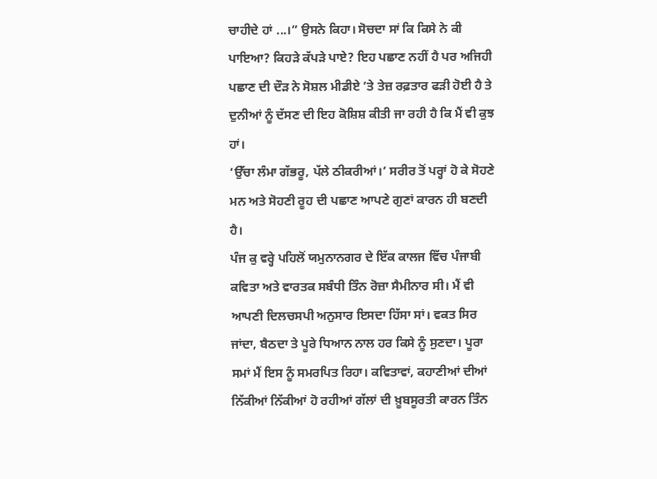ਚਾਹੀਦੇ ਹਾਂ ...।” ਉਸਨੇ ਕਿਹਾ। ਸੋਚਦਾ ਸਾਂ ਕਿ ਕਿਸੇ ਨੇ ਕੀ ਪਾਇਆ? ਕਿਹੜੇ ਕੱਪੜੇ ਪਾਏ? ਇਹ ਪਛਾਣ ਨਹੀਂ ਹੈ ਪਰ ਅਜਿਹੀ ਪਛਾਣ ਦੀ ਦੌੜ ਨੇ ਸੋਸ਼ਲ ਮੀਡੀਏ ’ਤੇ ਤੇਜ਼ ਰਫ਼ਤਾਰ ਫੜੀ ਹੋਈ ਹੈ ਤੇ ਦੁਨੀਆਂ ਨੂੰ ਦੱਸਣ ਦੀ ਇਹ ਕੋਸ਼ਿਸ਼ ਕੀਤੀ ਜਾ ਰਹੀ ਹੈ ਕਿ ਮੈਂ ਵੀ ਕੁਝ ਹਾਂ।
‘ਉੱਚਾ ਲੰਮਾ ਗੱਭਰੂ, ਪੱਲੇ ਠੀਕਰੀਆਂ।’ ਸਰੀਰ ਤੋਂ ਪਰ੍ਹਾਂ ਹੋ ਕੇ ਸੋਹਣੇ ਮਨ ਅਤੇ ਸੋਹਣੀ ਰੂਹ ਦੀ ਪਛਾਣ ਆਪਣੇ ਗੁਣਾਂ ਕਾਰਨ ਹੀ ਬਣਦੀ ਹੈ।
ਪੰਜ ਕੁ ਵਰ੍ਹੇ ਪਹਿਲੋਂ ਯਮੁਨਾਨਗਰ ਦੇ ਇੱਕ ਕਾਲਜ ਵਿੱਚ ਪੰਜਾਬੀ ਕਵਿਤਾ ਅਤੇ ਵਾਰਤਕ ਸਬੰਧੀ ਤਿੰਨ ਰੋਜ਼ਾ ਸੈਮੀਨਾਰ ਸੀ। ਮੈਂ ਵੀ ਆਪਣੀ ਦਿਲਚਸਪੀ ਅਨੁਸਾਰ ਇਸਦਾ ਹਿੱਸਾ ਸਾਂ। ਵਕਤ ਸਿਰ ਜਾਂਦਾ, ਬੈਠਦਾ ਤੇ ਪੂਰੇ ਧਿਆਨ ਨਾਲ ਹਰ ਕਿਸੇ ਨੂੰ ਸੁਣਦਾ। ਪੂਰਾ ਸਮਾਂ ਮੈਂ ਇਸ ਨੂੰ ਸਮਰਪਿਤ ਰਿਹਾ। ਕਵਿਤਾਵਾਂ, ਕਹਾਣੀਆਂ ਦੀਆਂ ਨਿੱਕੀਆਂ ਨਿੱਕੀਆਂ ਹੋ ਰਹੀਆਂ ਗੱਲਾਂ ਦੀ ਖ਼ੂਬਸੂਰਤੀ ਕਾਰਨ ਤਿੰਨ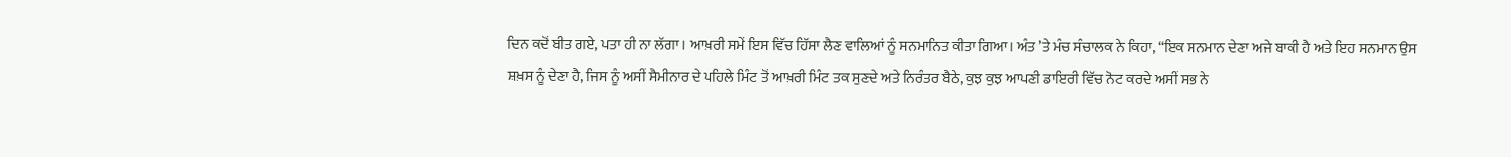ਦਿਨ ਕਦੋਂ ਬੀਤ ਗਏ, ਪਤਾ ਹੀ ਨਾ ਲੱਗਾ। ਆਖ਼ਰੀ ਸਮੇਂ ਇਸ ਵਿੱਚ ਹਿੱਸਾ ਲੈਣ ਵਾਲਿਆਂ ਨੂੰ ਸਨਮਾਨਿਤ ਕੀਤਾ ਗਿਆ। ਅੰਤ ’ਤੇ ਮੰਚ ਸੰਚਾਲਕ ਨੇ ਕਿਹਾ, “ਇਕ ਸਨਮਾਨ ਦੇਣਾ ਅਜੇ ਬਾਕੀ ਹੈ ਅਤੇ ਇਹ ਸਨਮਾਨ ਉਸ ਸ਼ਖ਼ਸ ਨੂੰ ਦੇਣਾ ਹੈ, ਜਿਸ ਨੂੰ ਅਸੀਂ ਸੈਮੀਨਾਰ ਦੇ ਪਹਿਲੇ ਮਿੰਟ ਤੋਂ ਆਖ਼ਰੀ ਮਿੰਟ ਤਕ ਸੁਣਦੇ ਅਤੇ ਨਿਰੰਤਰ ਬੈਠੇ, ਕੁਝ ਕੁਝ ਆਪਣੀ ਡਾਇਰੀ ਵਿੱਚ ਨੋਟ ਕਰਦੇ ਅਸੀਂ ਸਭ ਨੇ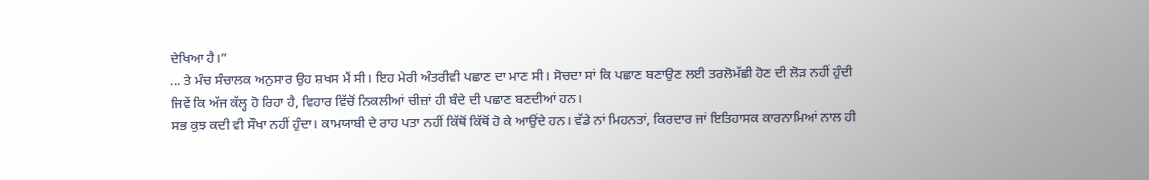ਦੇਖਿਆ ਹੈ।”
... ਤੇ ਮੰਚ ਸੰਚਾਲਕ ਅਨੁਸਾਰ ਉਹ ਸ਼ਖਸ ਮੈਂ ਸੀ। ਇਹ ਮੇਰੀ ਅੰਤਰੀਵੀ ਪਛਾਣ ਦਾ ਮਾਣ ਸੀ। ਸੋਚਦਾ ਸਾਂ ਕਿ ਪਛਾਣ ਬਣਾਉਣ ਲਈ ਤਰਲੋਮੱਛੀ ਹੋਣ ਦੀ ਲੋੜ ਨਹੀਂ ਹੁੰਦੀ ਜਿਵੇਂ ਕਿ ਅੱਜ ਕੱਲ੍ਹ ਹੋ ਰਿਹਾ ਹੈ, ਵਿਹਾਰ ਵਿੱਚੋਂ ਨਿਕਲੀਆਂ ਚੀਜ਼ਾਂ ਹੀ ਬੰਦੇ ਦੀ ਪਛਾਣ ਬਣਦੀਆਂ ਹਨ।
ਸਭ ਕੁਝ ਕਦੀ ਵੀ ਸੌਖਾ ਨਹੀਂ ਹੁੰਦਾ। ਕਾਮਯਾਬੀ ਦੇ ਰਾਹ ਪਤਾ ਨਹੀਂ ਕਿੱਥੋਂ ਕਿੱਥੋਂ ਹੋ ਕੇ ਆਉਂਦੇ ਹਨ। ਵੱਡੇ ਨਾਂ ਮਿਹਨਤਾਂ, ਕਿਰਦਾਰ ਜਾਂ ਇਤਿਹਾਸਕ ਕਾਰਨਾਮਿਆਂ ਨਾਲ ਹੀ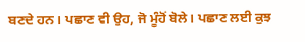ਬਣਦੇ ਹਨ। ਪਛਾਣ ਵੀ ਉਹ, ਜੋ ਮੂੰਹੋਂ ਬੋਲੇ। ਪਛਾਣ ਲਈ ਕੁਝ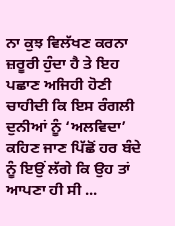ਨਾ ਕੁਝ ਵਿਲੱਖਣ ਕਰਨਾ ਜ਼ਰੂਰੀ ਹੁੰਦਾ ਹੈ ਤੇ ਇਹ ਪਛਾਣ ਅਜਿਹੀ ਹੋਣੀ ਚਾਹੀਦੀ ਕਿ ਇਸ ਰੰਗਲੀ ਦੁਨੀਆਂ ਨੂੰ ‘ਅਲਵਿਦਾ’ ਕਹਿਣ ਜਾਣ ਪਿੱਛੋਂ ਹਰ ਬੰਦੇ ਨੂੰ ਇਉਂ ਲੱਗੇ ਕਿ ਉਹ ਤਾਂ ਆਪਣਾ ਹੀ ਸੀ ...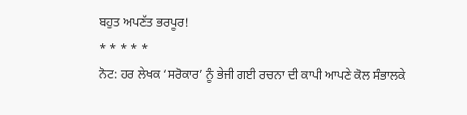ਬਹੁਤ ਅਪਣੱਤ ਭਰਪੂਰ!
* * * * *
ਨੋਟ: ਹਰ ਲੇਖਕ ‘ਸਰੋਕਾਰ’ ਨੂੰ ਭੇਜੀ ਗਈ ਰਚਨਾ ਦੀ ਕਾਪੀ ਆਪਣੇ ਕੋਲ ਸੰਭਾਲਕੇ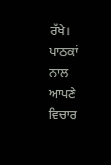ਰੱਖੇ।
ਪਾਠਕਾਂ ਨਾਲ ਆਪਣੇ ਵਿਚਾਰ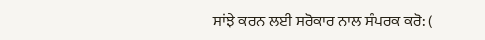ਸਾਂਝੇ ਕਰਨ ਲਈ ਸਰੋਕਾਰ ਨਾਲ ਸੰਪਰਕ ਕਰੋ: (